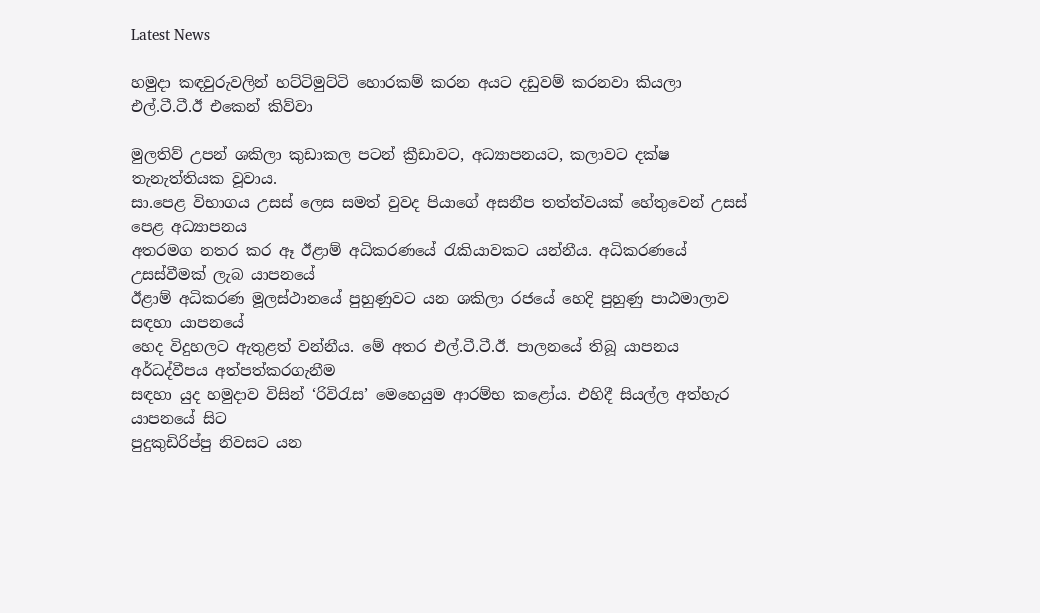Latest News

හමුදා කඳවුරුවලින් හට්ටිමුට්ටි හොරකම් කරන අයට දඩුවම් කරනවා කියලා එල්.ටී.ටී.ඊ එකෙන් කිව්වා

මුලතිව් උපන් ශකිලා කුඩාකල පටන් ක්‍රීඩාවට, අධ්‍යාපනයට, කලාවට දක්ෂ තැනැත්තියක වූවාය.
සා.පෙළ විභාගය උසස් ලෙස සමත් වුවද පියාගේ අසනීප තත්ත්වයක් හේතුවෙන් උසස් පෙළ අධ්‍යාපනය
අතරමග නතර කර ඈ ඊළාම් අධිකරණයේ රැකියාවකට යන්නීය. අධිකරණයේ උසස්වීමක් ලැබ යාපනයේ
ඊළාම් අධිකරණ මූලස්ථානයේ පුහුණුවට යන ශකිලා රජයේ හෙදි පුහුණු පාඨමාලාව සඳහා යාපනයේ
හෙද විදුහලට ඇතුළත් වන්නීය. මේ අතර එල්.ටී.ටී.ඊ. පාලනයේ තිබූ යාපනය අර්ධද්වීපය අත්පත්කරගැනීම
සඳහා යුද හමුදාව විසින් ‘රිවිරැස’ මෙහෙයුම ආරම්භ කළෝය. එහිදී සියල්ල අත්හැර යාපනයේ සිට
පුදුකුඩිරිප්පු නිවසට යන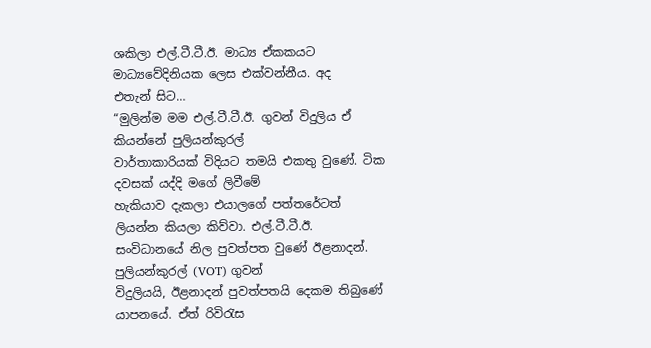ශකිලා එල්.ටී.ටී.ඊ. මාධ්‍ය ඒකකයට මාධ්‍යවේදිනියක ලෙස එක්වන්නීය. අද
එතැන් සිට…
“මුලින්ම මම එල්.ටී.ටී.ඊ. ගුවන් විදුලිය ඒ කියන්නේ පුලියන්කුරල්
වාර්තාකාරියක් විදියට තමයි එකතු වුණේ. ටික දවසක් යද්දි මගේ ලිවීමේ
හැකියාව දැකලා එයාලගේ පත්තරේටත් ලියන්න කියලා කිව්වා. එල්.ටී.ටී.ඊ.
සංවිධානයේ නිල පුවත්පත වුණේ ඊළනාදන්. පුලියන්කුරල් (VOT) ගුවන්
විදුලියයි, ඊළනාදන් පුවත්පතයි දෙකම තිබුණේ යාපනයේ. ඒත් රිවිරැස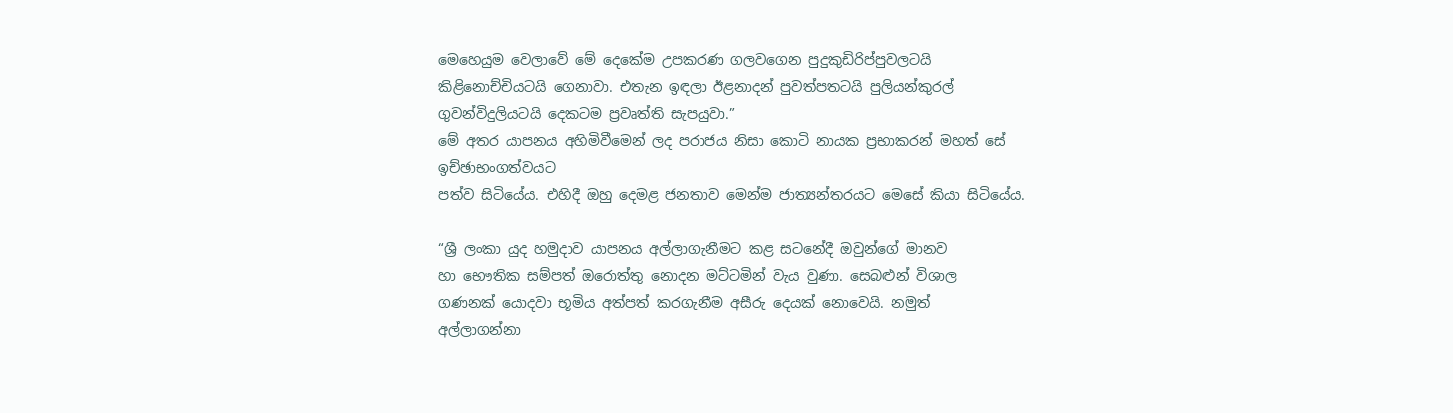මෙහෙයුම වෙලාවේ මේ දෙකේම උපකරණ ගලවගෙන පුදුකුඩිරිප්පුවලටයි
කිළිනොච්චියටයි ගෙනාවා. එතැන ඉඳලා ඊළනාදන් පුවත්පතටයි පුලියන්කුරල්
ගුවන්විදුලියටයි දෙකටම ප්‍රවෘත්ති සැපයුවා.”
මේ අතර යාපනය අහිමිවීමෙන් ලද පරාජය නිසා කොටි නායක ප්‍රභාකරන් මහත් සේ ඉච්ඡාභංගත්වයට
පත්ව සිටියේය. එහිදී ඔහු දෙමළ ජනතාව මෙන්ම ජාත්‍යන්තරයට මෙසේ කියා සිටියේය.

“ශ්‍රී ලංකා යුද හමුදාව යාපනය අල්ලාගැනීමට කළ සටනේදී ඔවුන්ගේ මානව
හා භෞතික සම්පත් ඔරොත්තු නොදන මට්ටමින් වැය වුණා. සෙබළුන් විශාල
ගණනක් යොදවා භූමිය අත්පත් කරගැනීම අසීරු දෙයක් නොවෙයි. නමුත්
අල්ලාගන්නා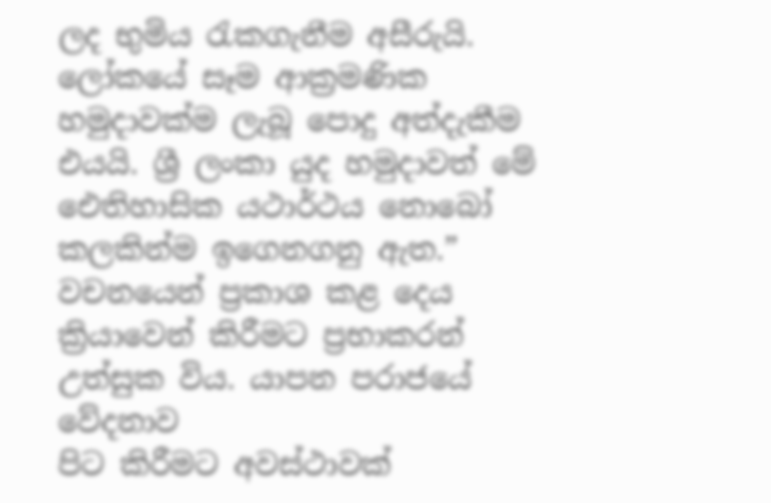ලද භුමිය රැකගැනීම අසීරුයි. ලෝකයේ සෑම ආක්‍රමණික
හමුදාවක්ම ලැබූ පොදු අත්දැකීම එයයි. ශ්‍රී ලංකා යුද හමුදාවත් මේ
ඓතිහාසික යථාර්ථය නොබෝ කලකින්ම ඉගෙනගනු ඇත.”
වචනයෙන් ප්‍රකාශ කළ දෙය ක්‍රියාවෙන් කිරීමට ප්‍රභාකරන් උත්සුක විය. යාපන පරාජයේ වේදනාව
පිට කිරීමට අවස්ථාවක්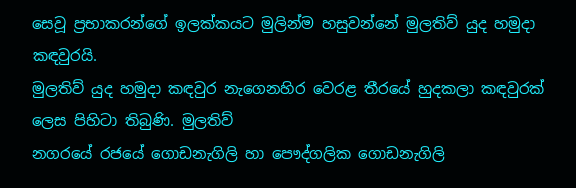සෙවූ ප්‍රභාකරන්ගේ ඉලක්කයට මුලින්ම හසුවන්නේ මුලතිව් යුද හමුදා කඳවුරයි.
මුලතිව් යුද හමුදා කඳවුර නැගෙනහිර වෙරළ තීරයේ හුදකලා කඳවුරක් ලෙස පිහිටා තිබුණි. මුලතිව්
නගරයේ රජයේ ගොඩනැගිලි හා පෞද්ගලික ගොඩනැගිලි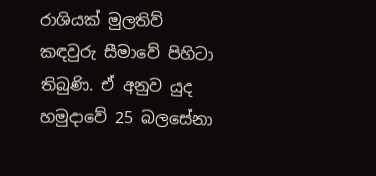රාශියක් මුලතිව් කඳවුරු සීමාවේ පිහිටා
තිබුණි. ඒ අනුව යුද හමුදාවේ 25 බලසේනා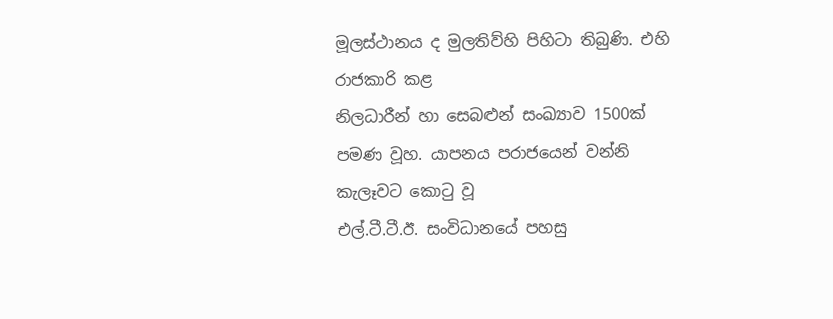මූලස්ථානය ද මුලතිව්හි පිහිටා තිබුණි. එහි රාජකාරි කළ
නිලධාරීන් හා සෙබළුන් සංඛ්‍යාව 1500ක් පමණ වූහ. යාපනය පරාජයෙන් වන්නි කැලෑවට කොටු වූ
එල්.ටී.ටී.ඊ. සංවිධානයේ පහසු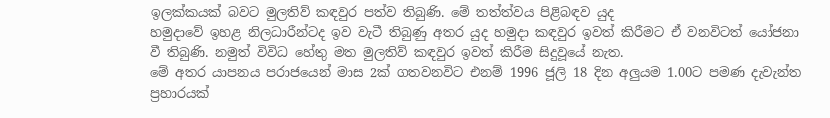ඉලක්කයක් බවට මුලතිව් කඳවුර පත්ව තිබුණි. මේ තත්ත්වය පිළිබඳව යුද
හමුදාවේ ඉහළ නිලධාරීන්ටද ඉව වැටී තිබුණු අතර යුද හමුදා කඳවුර ඉවත් කිරීමට ඒ වනවිටත් යෝජනා
වී තිබුණි. නමුත් විවිධ හේතු මත මුලතිව් කඳවුර ඉවත් කිරීම සිදුවූයේ නැත.
මේ අතර යාපනය පරාජයෙන් මාස 2ක් ගතවනවිට එනම් 1996 ජූලි 18 දින අලුයම 1.00ට පමණ දැවැන්ත
ප්‍රහාරයක්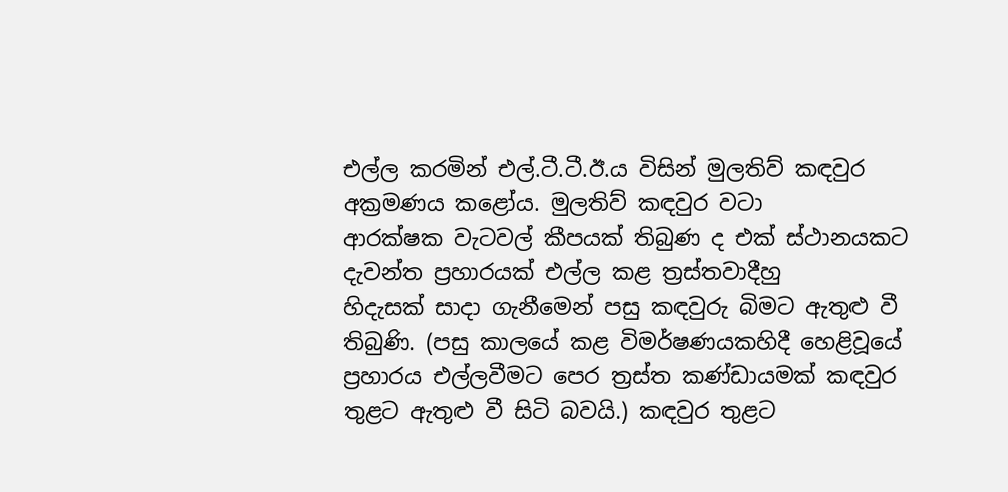එල්ල කරමින් එල්.ටී.ටී.ඊ.ය විසින් මුලතිව් කඳවුර අක්‍රමණය කළෝය. මුලතිව් කඳවුර වටා
ආරක්ෂක වැටවල් කීපයක් තිබුණ ද එක් ස්ථානයකට දැවන්ත ප්‍රහාරයක් එල්ල කළ ත්‍රස්තවාදීහු
හිදැසක් සාදා ගැනීමෙන් පසු කඳවුරු බිමට ඇතුළු වී තිබුණි. (පසු කාලයේ කළ විමර්ෂණයකහිදී හෙළිවූයේ
ප්‍රහාරය එල්ලවීමට පෙර ත්‍රස්ත කණ්ඩායමක් කඳවුර තුළට ඇතුළු වී සිටි බවයි.) කඳවුර තුළට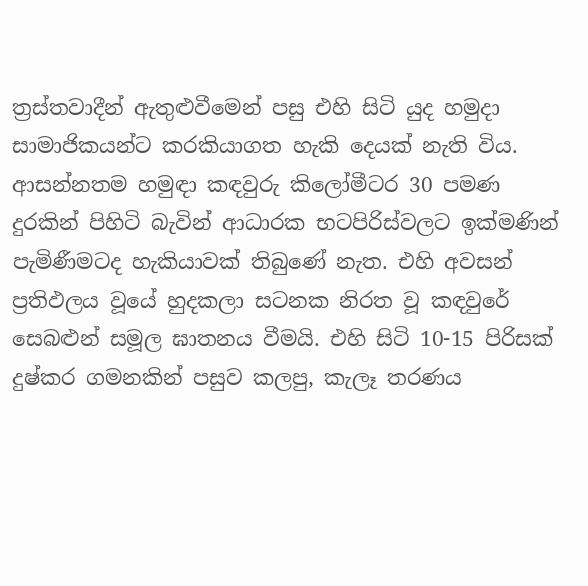ත්‍රස්තවාදීන් ඇතුළුවීමෙන් පසු එහි සිටි යුද හමුදා සාමාජිකයන්ට කරකියාගත හැකි දෙයක් නැති විය.
ආසන්නතම හමුඳා කඳවුරු කිලෝමීටර 30 පමණ දුරකින් පිහිටි බැවින් ආධාරක භටපිරිස්වලට ඉක්මණින්
පැමිණීමටද හැකියාවක් තිබුණේ නැත. එහි අවසන් ප්‍රතිඵලය වූයේ හුදකලා සටනක නිරත වූ කඳවුරේ
සෙබළුන් සමූල ඝාතනය වීමයි. එහි සිටි 10-15 පිරිසක් දුෂ්කර ගමනකින් පසුව කලපු, කැලෑ තරණය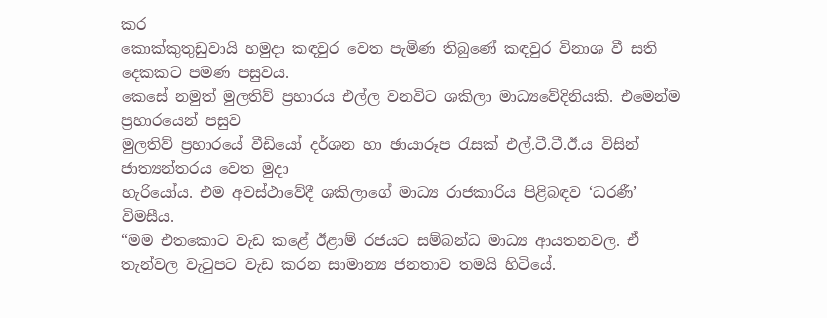කර
කොක්කුතුඩුවායි හමුදා කඳවුර වෙත පැමිණ තිබුණේ කඳවුර විනාශ වී සති දෙකකට පමණ පසුවය.
කෙසේ නමුත් මුලතිව් ප්‍රහාරය එල්ල වනවිට ශකිලා මාධ්‍යවේදිනියකි. එමෙන්ම ප්‍රහාරයෙන් පසුව
මුලතිව් ප්‍රහාරයේ වීඩියෝ දර්ශන හා ඡායාරූප රැසක් එල්.ටී.ටී.ඊ.ය විසින් ජාත්‍යන්තරය වෙත මුදා
හැරියෝය. එම අවස්ථාවේදී ශකිලාගේ මාධ්‍ය රාජකාරිය පිළිබඳව ‘ධරණී’ විමසීය.
“මම එතකොට වැඩ කළේ ඊළාම් රජයට සම්බන්ධ මාධ්‍ය ආයතනවල. ඒ
තැන්වල වැටුපට වැඩ කරන සාමාන්‍ය ජනතාව තමයි හිටියේ.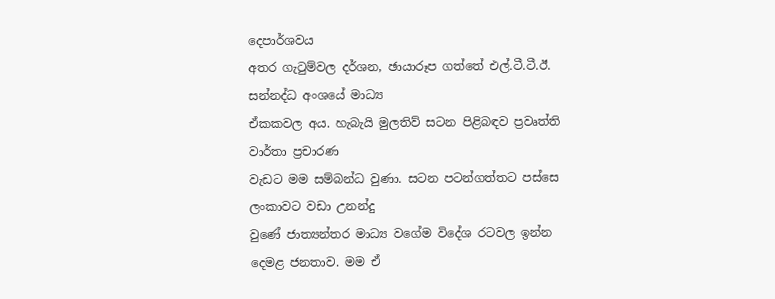දෙපාර්ශවය
අතර ගැටුම්වල දර්ශන, ඡායාරූප ගත්තේ එල්.ටී.ටී.ඊ. සන්නද්ධ අංශයේ මාධ්‍ය
ඒකකවල අය. හැබැයි මුලතිව් සටන පිළිබඳව ප්‍රවෘත්ති වාර්තා ප්‍රචාරණ
වැඩට මම සම්බන්ධ වුණා. සටන පටන්ගත්තට පස්සෙ ලංකාවට වඩා උනන්දු
වුණේ ජාත්‍යන්තර මාධ්‍ය වගේම විදේශ රටවල ඉන්න දෙමළ ජනතාව. මම ඒ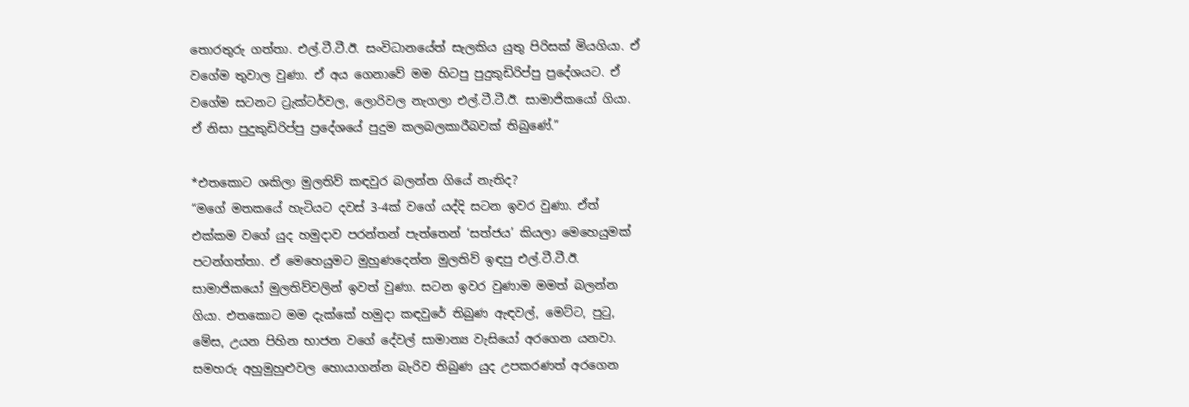තොරතුරු ගත්තා. එල්.ටී.ටී.ඊ. සංවිධානයේත් සැලකිය යුතු පිරිසක් මියගියා. ඒ
වගේම තුවාල වුණා. ඒ අය ගෙනාවේ මම හිටපු පුදුකුඩිරිප්පු ප්‍රදේශයට. ඒ
වගේම සටනට ට්‍රැක්ටර්වල, ලොරිවල නැගලා එල්.ටී.ටී.ඊ. සාමාජිකයෝ ගියා.
ඒ නිසා පුදුකුඩිරිප්පු ප්‍රදේශයේ පුදුම කලබලකාරීබවක් තිබුණේ.”

*එතකොට ශකිලා මුලතිව් කඳවුර බලන්න ගියේ නැතිද?
“මගේ මතකයේ හැටියට දවස් 3-4ක් වගේ යද්දි සටන ඉවර වුණා. ඒත්
එක්කම වගේ යුද හමුදාව පරන්තන් පැත්තෙන් ‘සත්ජය’ කියලා මෙහෙයුමක්
පටන්ගත්තා. ඒ මෙහෙයුමට මුහුණදෙන්න මුලතිව් ඉඳපු එල්.ටී.ටී.ඊ.
සාමාජිකයෝ මුලතිව්වලින් ඉවත් වුණා. සටන ඉවර වුණාම මමත් බලන්න
ගියා. එතකොට මම දැක්කේ හමුදා කඳවුරේ තිබුණ ඇඳවල්, මෙට්ට, පුටු,
මේස, උයන පිහින භාජන වගේ දේවල් සාමාන්‍ය වැසියෝ අරගෙන යනවා.
සමහරු අහුමුහුළුවල හොයාගන්න බැරිව තිබුණ යුද උපකරණත් අරගෙන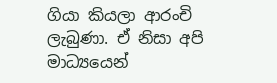ගියා කියලා ආරංචි ලැබුණා. ඒ නිසා අපි මාධ්‍යයෙන්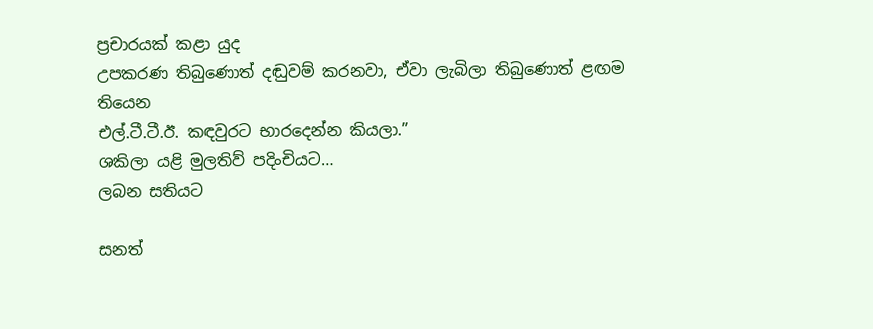ප්‍රචාරයක් කළා යුද
උපකරණ තිබුණොත් දඬුවම් කරනවා, ඒවා ලැබිලා තිබුණොත් ළඟම තියෙන
එල්.ටී.ටී.ඊ. කඳවුරට භාරදෙන්න කියලා.”
ශකිලා යළි මුලතිව් පදිංචියට…
ලබන සතියට

සනත්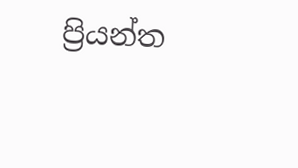ප්‍රියන්ත